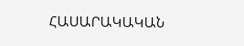ՀԱՍԱՐԱԿԱԿԱՆ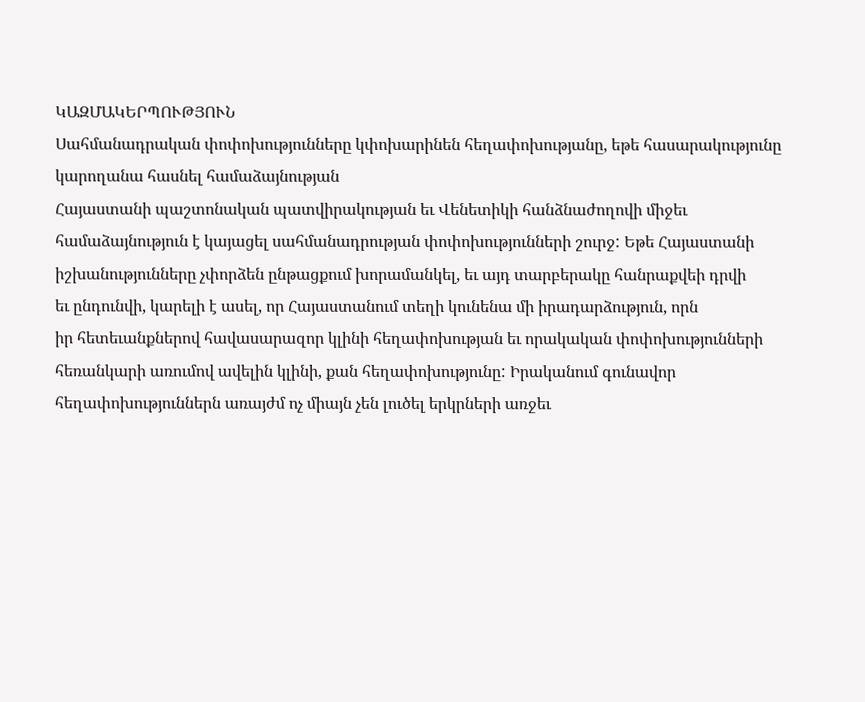ԿԱԶՄԱԿԵՐՊՈՒԹՅՈՒՆ
Սահմանադրական փոփոխությունները կփոխարինեն հեղափոխությանը, եթե հասարակությունը կարողանա հասնել համաձայնության
Հայաստանի պաշտոնական պատվիրակության եւ Վենետիկի հանձնաժողովի միջեւ
համաձայնություն է կայացել սահմանադրության փոփոխությունների շուրջ: Եթե Հայաստանի
իշխանությունները չփորձեն ընթացքում խորամանկել, եւ այդ տարբերակը հանրաքվեի դրվի
եւ ընդունվի, կարելի է ասել, որ Հայաստանում տեղի կունենա մի իրադարձություն, որն
իր հետեւանքներով հավասարազոր կլինի հեղափոխության եւ որակական փոփոխությունների
հեռանկարի առումով ավելին կլինի, քան հեղափոխությունը: Իրականում գունավոր
հեղափոխություններն առայժմ ոչ միայն չեն լուծել երկրների առջեւ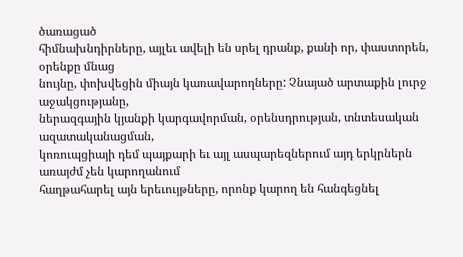ծառացած
հիմնախնդիրները, այլեւ ավելի են սրել դրանք, քանի որ, փաստորեն, օրենքը մնաց
նույնը, փոխվեցին միայն կառավարողները: Չնայած արտաքին լուրջ աջակցությանը,
ներազգային կյանքի կարգավորման, օրենսդրության, տնտեսական ազատականացման,
կոռուպցիայի դեմ պայքարի եւ այլ ասպարեզներում այդ երկրներն առայժմ չեն կարողանում
հաղթահարել այն երեւույթները, որոնք կարող են հանգեցնել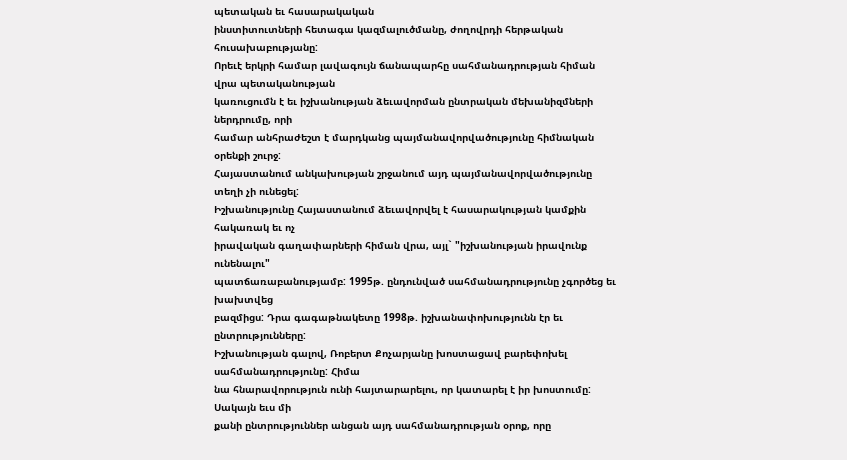պետական եւ հասարակական
ինստիտուտների հետագա կազմալուծմանը, ժողովրդի հերթական հուսախաբությանը:
Որեւէ երկրի համար լավագույն ճանապարհը սահմանադրության հիման վրա պետականության
կառուցումն է եւ իշխանության ձեւավորման ընտրական մեխանիզմների ներդրումը, որի
համար անհրաժեշտ է մարդկանց պայմանավորվածությունը հիմնական օրենքի շուրջ:
Հայաստանում անկախության շրջանում այդ պայմանավորվածությունը տեղի չի ունեցել:
Իշխանությունը Հայաստանում ձեւավորվել է հասարակության կամքին հակառակ եւ ոչ
իրավական գաղափարների հիման վրա, այլ` "իշխանության իրավունք ունենալու"
պատճառաբանությամբ: 1995թ. ընդունված սահմանադրությունը չգործեց եւ խախտվեց
բազմիցս: Դրա գագաթնակետը 1998թ. իշխանափոխությունն էր եւ ընտրությունները:
Իշխանության գալով, Ռոբերտ Քոչարյանը խոստացավ բարեփոխել սահմանադրությունը: Հիմա
նա հնարավորություն ունի հայտարարելու, որ կատարել է իր խոստումը: Սակայն եւս մի
քանի ընտրություններ անցան այդ սահմանադրության օրոք, որը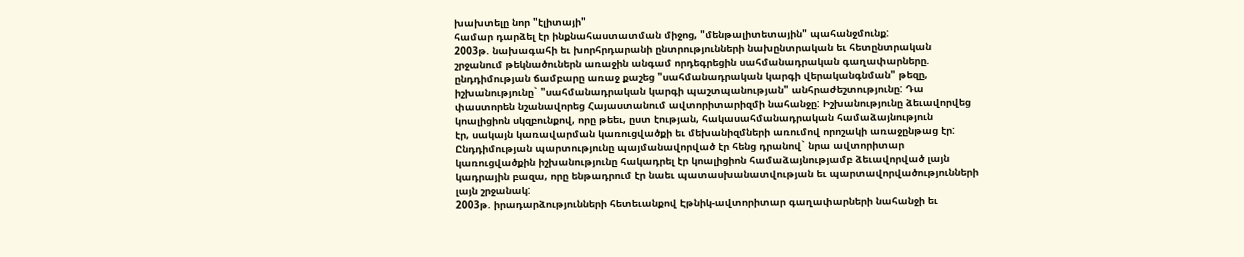խախտելը նոր "էլիտայի"
համար դարձել էր ինքնահաստատման միջոց, "մենթալիտետային" պահանջմունք:
2003թ. նախագահի եւ խորհրդարանի ընտրությունների նախընտրական եւ հետընտրական
շրջանում թեկնածուներն առաջին անգամ որդեգրեցին սահմանադրական գաղափարները.
ընդդիմության ճամբարը առաջ քաշեց "սահմանադրական կարգի վերականգնման" թեզը,
իշխանությունը` "սահմանադրական կարգի պաշտպանության" անհրաժեշտությունը: Դա
փաստորեն նշանավորեց Հայաստանում ավտորիտարիզմի նահանջը: Իշխանությունը ձեւավորվեց
կոալիցիոն սկզբունքով, որը թեեւ, ըստ էության, հակասահմանադրական համաձայնություն
էր, սակայն կառավարման կառուցվածքի եւ մեխանիզմների առումով որոշակի առաջընթաց էր:
Ընդդիմության պարտությունը պայմանավորված էր հենց դրանով` նրա ավտորիտար
կառուցվածքին իշխանությունը հակադրել էր կոալիցիոն համաձայնությամբ ձեւավորված լայն
կադրային բազա, որը ենթադրում էր նաեւ պատասխանատվության եւ պարտավորվածությունների
լայն շրջանակ:
2003թ. իրադարձությունների հետեւանքով Էթնիկ-ավտորիտար գաղափարների նահանջի եւ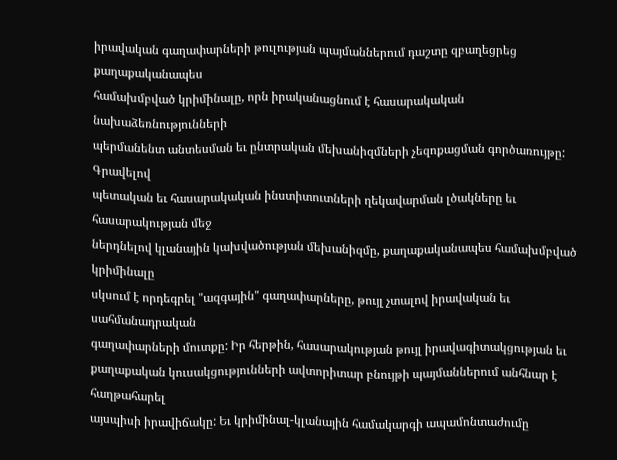իրավական գաղափարների թուլության պայմաններում դաշտը զբաղեցրեց քաղաքականապես
համախմբված կրիմինալը, որն իրականացնում է հասարակական նախաձեռնությունների
պերմանենտ անտեսման եւ ընտրական մեխանիզմների չեզոքացման գործառույթը: Գրավելով
պետական եւ հասարակական ինստիտուտների ղեկավարման լծակները եւ հասարակության մեջ
ներդնելով կլանային կախվածության մեխանիզմը, քաղաքականապես համախմբված կրիմինալը
սկսում է որդեգրել "ազգային" գաղափարները, թույլ չտալով իրավական եւ սահմանադրական
գաղափարների մուտքը: Իր հերթին, հասարակության թույլ իրավագիտակցության եւ
քաղաքական կուսակցությունների ավտորիտար բնույթի պայմաններում անհնար է հաղթահարել
այսպիսի իրավիճակը: Եւ կրիմինալ-կլանային համակարգի ապամոնտաժումը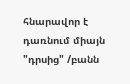հնարավոր է
դառնում միայն "դրսից" /բանն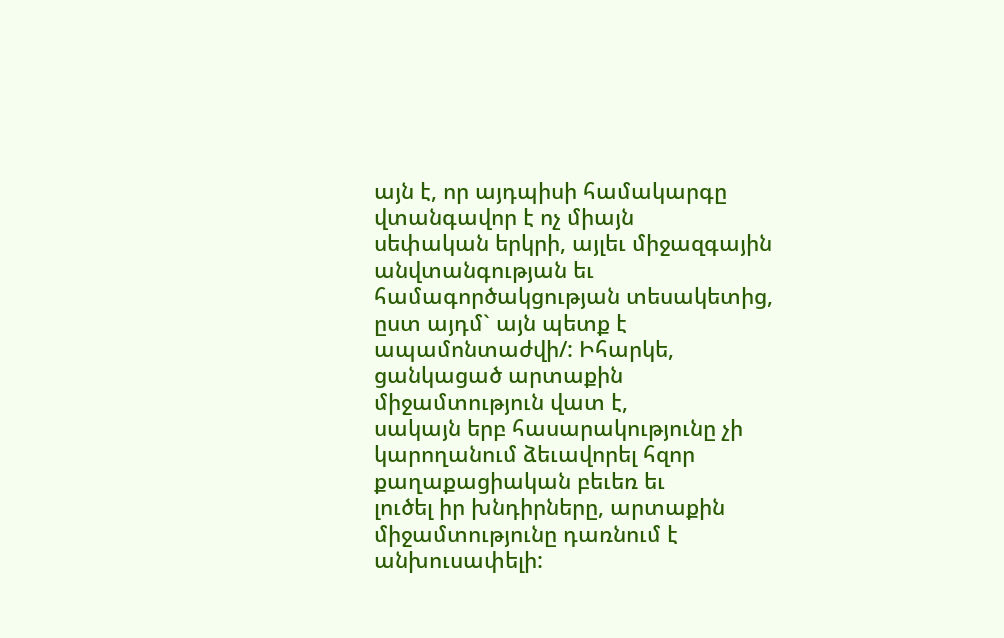այն է, որ այդպիսի համակարգը վտանգավոր է ոչ միայն
սեփական երկրի, այլեւ միջազգային անվտանգության եւ համագործակցության տեսակետից,
ըստ այդմ` այն պետք է ապամոնտաժվի/: Իհարկե, ցանկացած արտաքին միջամտություն վատ է,
սակայն երբ հասարակությունը չի կարողանում ձեւավորել հզոր քաղաքացիական բեւեռ եւ
լուծել իր խնդիրները, արտաքին միջամտությունը դառնում է անխուսափելի: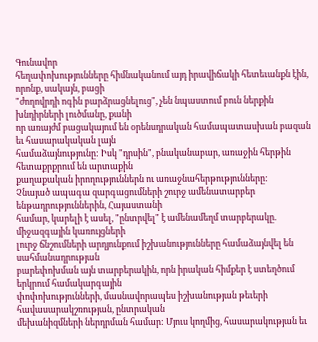Գունավոր
հեղափոխությունները հիմնականում այդ իրավիճակի հետեւանքն էին, որոնք, սակայն, բացի
"ժողովրդի ոգին բարձրացնելուց", չեն նպաստում բուն ներքին խնդիրների լուծմանը, քանի
որ առայժմ բացակայում են օրենսդրական համապատասխան բազան եւ հասարակական լայն
համաձայնությունը: Իսկ "դրսին", բնականաբար, առաջին հերթին հետաքրքրում են արտաքին
քաղաքական իրողություններն ու առաջնահերթությունները:
Չնայած ապագա զարգացումների շուրջ ամենատարբեր ենթադրություններին, Հայաստանի
համար, կարելի է ասել, "ընտրվել" է ամենամեղմ տարբերակը. միջազգային կառույցների
լուրջ ճնշումների արդյունքում իշխանությունները համաձայնվել են սահմանադրության
բարեփոխման այն տարբերակին, որն իրական հիմքեր է ստեղծում երկրում համակարգային
փոփոխությունների, մասնավորապես իշխանության թեւերի հավասարակշռության, ընտրական
մեխանիզմների ներդրման համար: Մյուս կողմից, հասարակության եւ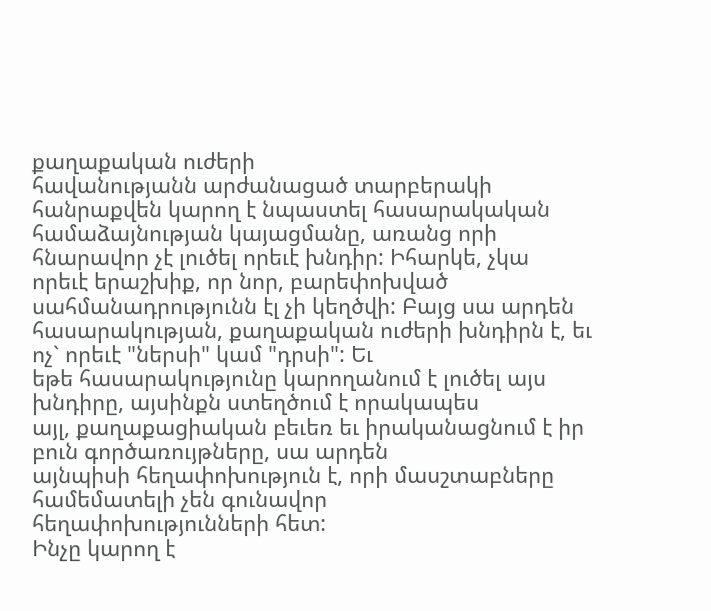քաղաքական ուժերի
հավանությանն արժանացած տարբերակի հանրաքվեն կարող է նպաստել հասարակական
համաձայնության կայացմանը, առանց որի հնարավոր չէ լուծել որեւէ խնդիր: Իհարկե, չկա
որեւէ երաշխիք, որ նոր, բարեփոխված սահմանադրությունն էլ չի կեղծվի: Բայց սա արդեն
հասարակության, քաղաքական ուժերի խնդիրն է, եւ ոչ` որեւէ "ներսի" կամ "դրսի": Եւ
եթե հասարակությունը կարողանում է լուծել այս խնդիրը, այսինքն ստեղծում է որակապես
այլ, քաղաքացիական բեւեռ եւ իրականացնում է իր բուն գործառույթները, սա արդեն
այնպիսի հեղափոխություն է, որի մասշտաբները համեմատելի չեն գունավոր
հեղափոխությունների հետ:
Ինչը կարող է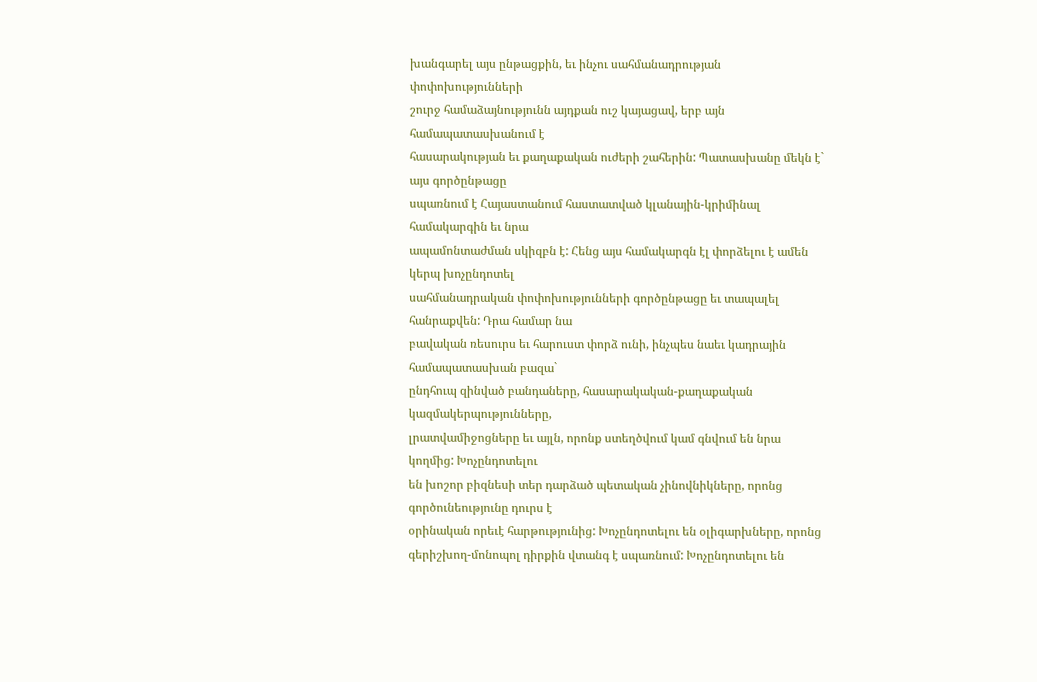խանգարել այս ընթացքին, եւ ինչու սահմանադրության փոփոխությունների
շուրջ համաձայնությունն այդքան ուշ կայացավ, երբ այն համապատասխանում է
հասարակության եւ քաղաքական ուժերի շահերին: Պատասխանը մեկն է` այս գործընթացը
սպառնում է Հայաստանում հաստատված կլանային-կրիմինալ համակարգին եւ նրա
ապամոնտաժման սկիզբն է: Հենց այս համակարգն էլ փորձելու է ամեն կերպ խոչընդոտել
սահմանադրական փոփոխությունների գործընթացը եւ տապալել հանրաքվեն: Դրա համար նա
բավական ռեսուրս եւ հարուստ փորձ ունի, ինչպես նաեւ կադրային համապատասխան բազա`
ընդհուպ զինված բանդաները, հասարակական-քաղաքական կազմակերպությունները,
լրատվամիջոցները եւ այլն, որոնք ստեղծվում կամ գնվում են նրա կողմից: Խոչընդոտելու
են խոշոր բիզնեսի տեր դարձած պետական չինովնիկները, որոնց գործունեությունը դուրս է
օրինական որեւէ հարթությունից: Խոչընդոտելու են օլիգարխները, որոնց
գերիշխող-մոնոպոլ դիրքին վտանգ է սպառնում: Խոչընդոտելու են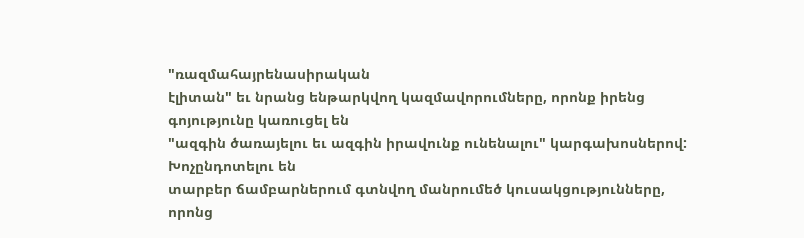"ռազմահայրենասիրական
էլիտան" եւ նրանց ենթարկվող կազմավորումները, որոնք իրենց գոյությունը կառուցել են
"ազգին ծառայելու եւ ազգին իրավունք ունենալու" կարգախոսներով: Խոչընդոտելու են
տարբեր ճամբարներում գտնվող մանրումեծ կուսակցությունները, որոնց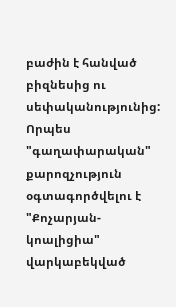բաժին է հանված
բիզնեսից ու սեփականությունից: Որպես "գաղափարական" քարոզչություն օգտագործվելու է
"Քոչարյան-կոալիցիա" վարկաբեկված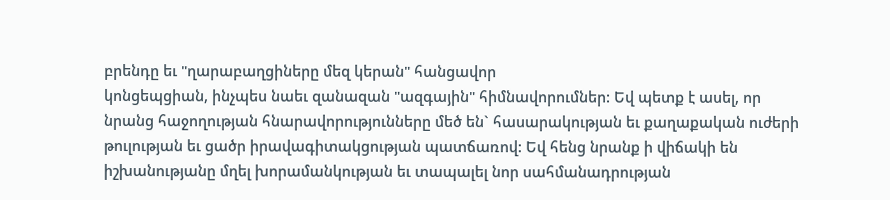բրենդը եւ "ղարաբաղցիները մեզ կերան" հանցավոր
կոնցեպցիան, ինչպես նաեւ զանազան "ազգային" հիմնավորումներ: Եվ պետք է ասել, որ
նրանց հաջողության հնարավորությունները մեծ են` հասարակության եւ քաղաքական ուժերի
թուլության եւ ցածր իրավագիտակցության պատճառով: Եվ հենց նրանք ի վիճակի են
իշխանությանը մղել խորամանկության եւ տապալել նոր սահմանադրության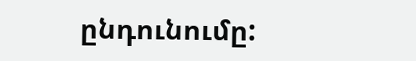ընդունումը: